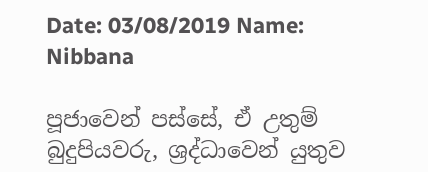Date: 03/08/2019 Name: Nibbana

පූජාවෙන් පස්සේ, ඒ උතුම් බුදුපියවරු, ශ්‍රද්ධාවෙන් යුතුව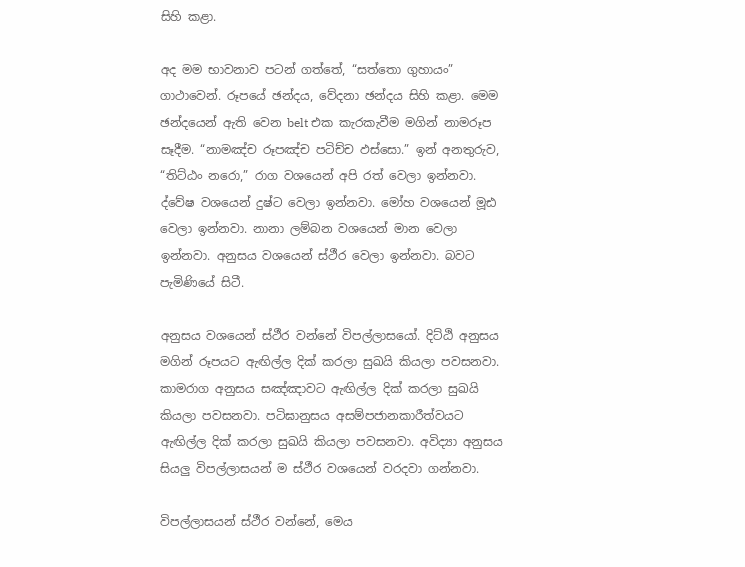සිහි කළා.

අද මම භාවනාව පටන් ගත්තේ, “සත්තො ගුහායං” ගාථාවෙන්. රූපයේ ඡන්දය, වේදනා ඡන්දය සිහි කළා. මෙම ඡන්දයෙන් ඇති වෙන belt එක කැරකැවීම මගින් නාමරූප සෑදීම. “නාමඤ්ච රූපඤ්ච පටිච්ච ඵස්සො.” ඉන් අනතුරුව, “තිට්ඨං නරො,” රාග වශයෙන් අපි රත් වෙලා ඉන්නවා. ද්වේෂ වශයෙන් දුෂ්ට වෙලා ඉන්නවා. මෝහ වශයෙන් මූඪ වෙලා ඉන්නවා. නානා ලම්බන වශයෙන් මාන වෙලා ඉන්නවා. අනුසය වශයෙන් ස්ථීර වෙලා ඉන්නවා. බවට පැමිණියේ සිටී.

අනුසය වශයෙන් ස්ථීර වන්නේ විපල්ලාසයෝ. දිට්ඨි අනුසය මගින් රූපයට ඇඟිල්ල දික් කරලා සුඛයි කියලා පවසනවා. කාමරාග අනුසය සඤ්ඤාවට ඇඟිල්ල දික් කරලා සුඛයි කියලා පවසනවා. පටිඝානුසය අසම්පජානකාරීත්වයට ඇඟිල්ල දික් කරලා සුඛයි කියලා පවසනවා. අවිද්‍යා අනුසය සියලු විපල්ලාසයන් ම ස්ථීර වශයෙන් වරදවා ගන්නවා.

විපල්ලාසයන් ස්ථීර වන්නේ, මෙය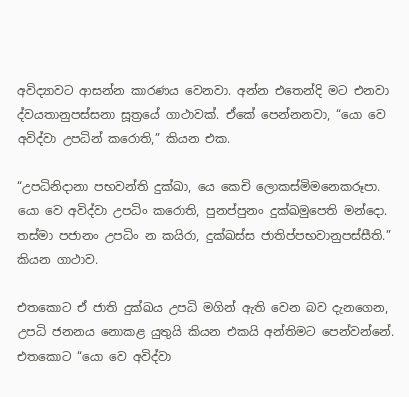අවිද්‍යාවට ආසන්න කාරණය වෙනවා. අන්න එතෙන්දි මට එනවා ද්වයතානුපස්සනා සූත්‍රයේ ගාථාවක්. ඒකේ පෙන්නනවා, “යො වෙ අවිද්වා උපධින් කරොති,” කියන එක.

“උපධිනිදානා පභවන්ති දුක්ඛා, යෙ කෙචි ලොකස්මිමනෙකරූපා. යො වෙ අවිද්වා උපධිං කරොති, පුනප්පුනං දුක්ඛමුපෙති මන්දො. තස්මා පජානං උපධිං න කයිරා, දුක්ඛස්ස ජාතිප්පභවානුපස්සීති.” කියන ගාථාව.

එතකොට ඒ ජාති දුක්ඛය උපධි මගින් ඇති වෙන බව දැනගෙන, උපධි ජනනය නොකළ යුතුයි කියන එකයි අන්තිමට පෙන්වන්නේ. එතකොට “යො වෙ අවිද්වා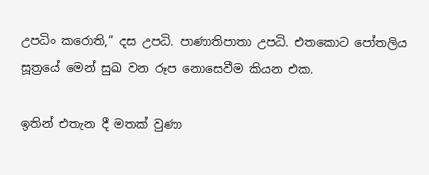උපධිං කරොති,” දස උපධි. පාණාතිපාතා උපධි. එතකොට පෝතලිය සූත්‍රයේ මෙන් සුඛ වන රූප නොසෙවීම කියන එක.

ඉතින් එතැන දී මතක් වුණා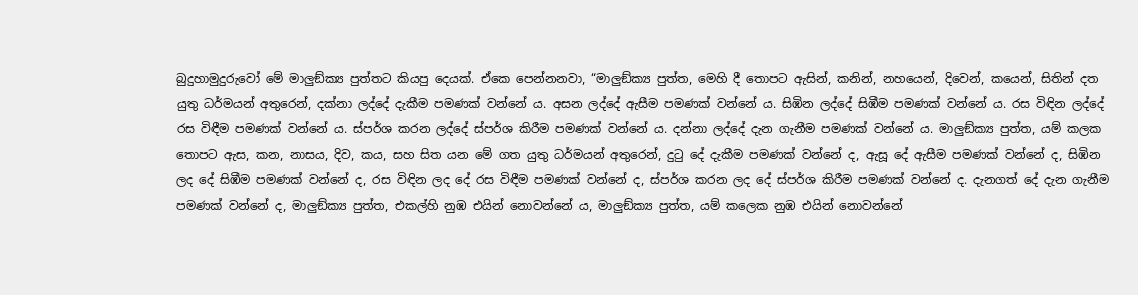බුදුහාමුදුරුවෝ මේ මාලුඞ්‌ක්‍ය පුත්තට කියපු දෙයක්. ඒකෙ පෙන්නනවා, “මාලුඞ්‌ක්‍ය පුත්ත, මෙහි දී තොපට ඇසින්, කනින්, නහයෙන්, දිවෙන්, කයෙන්, සිතින් දත යුතු ධර්මයන් අතුරෙන්, දක්නා ලද්දේ දැකීම පමණක් වන්නේ ය. අසන ලද්දේ ඇසීම පමණක් වන්නේ ය. සිඹින ලද්දේ සිඹීම පමණක් වන්නේ ය. රස විඳින ලද්දේ රස විඳීම පමණක් වන්නේ ය. ස්පර්ශ කරන ලද්දේ ස්පර්ශ කිරීම පමණක් වන්නේ ය. දන්නා ලද්දේ දැන ගැනීම පමණක් වන්නේ ය. මාලුඞ්‌ක්‍ය පුත්ත, යම් කලක තොපට ඇස, කන, නාසය, දිව, කය, සහ සිත යන මේ ගත යුතු ධර්මයන් අතුරෙන්, දුටු දේ දැකීම පමණක් වන්නේ ද, ඇසූ දේ ඇසීම පමණක් වන්නේ ද, සිඹින ලද දේ සිඹීම පමණක් වන්නේ ද, රස විඳින ලද දේ රස විඳීම පමණක් වන්නේ ද, ස්පර්ශ කරන ලද දේ ස්පර්ශ කිරීම පමණක් වන්නේ ද. දැනගත් දේ දැන ගැනීම පමණක් වන්නේ ද, මාලුඞ්‌ක්‍ය පුත්ත, එකල්හි නුඹ එයින් නොවන්නේ ය, මාලුඞ්‌ක්‍ය පුත්ත, යම් කලෙක නුඹ එයින් නොවන්නේ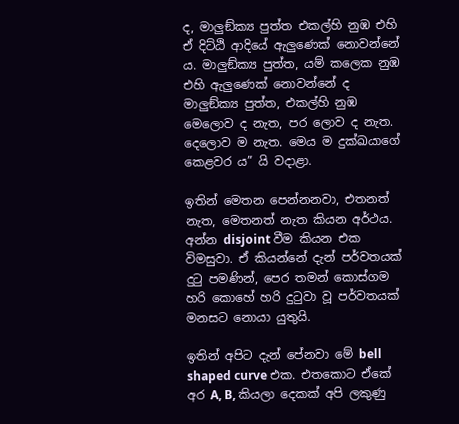ද, මාලුඞ්‌ක්‍ය පුත්ත එකල්හි නුඹ එහි ඒ දිට්ඨි ආදියේ ඇලුණෙක් නොවන්නේ ය. මාලුඞ්‌ක්‍ය පුත්ත, යම් කලෙක නුඹ එහි ඇලුණෙක් නොවන්නේ ද මාලුඞ්‌ක්‍ය පුත්ත, එකල්හි නුඹ මෙලොව ද නැත, පර ලොව ද නැත. දෙලොව ම නැත. මෙය ම දුක්ඛයාගේ කෙළවර ය” යි වදාළා.

ඉතින් මෙතන පෙන්නනවා, එතනත් නැත, මෙතනත් නැත කියන අර්ථය. අන්න disjoint වීම කියන එක විමසුවා. ඒ කියන්නේ දැන් පර්වතයක් දුටු පමණින්, පෙර තමන් කොස්ගම හරි කොහේ හරි දුටුවා වූ පර්වතයක් මනසට නොයා යුතුයි.

ඉතින් අපිට දැන් පේනවා මේ bell shaped curve එක. එතකොට ඒකේ අර A, B, කියලා දෙකක් අපි ලකුණු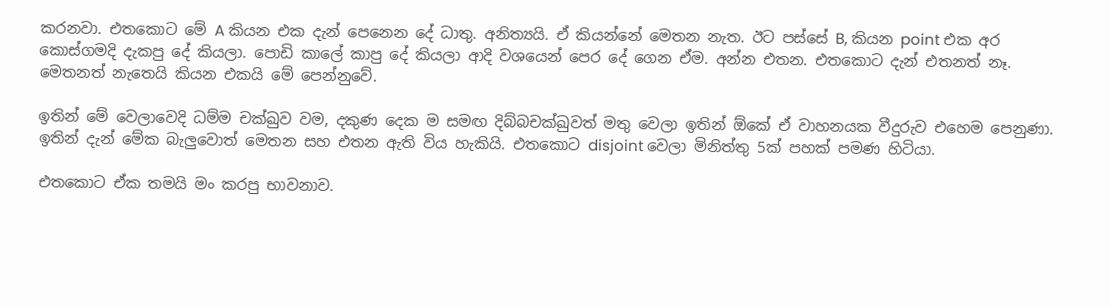කරනවා. එතකොට මේ A කියන එක දැන් පෙනෙන දේ ධාතු. අනිත්‍යයි. ඒ කියන්නේ මෙතන නැත. ඊට පස්සේ B, කියන point එක අර කොස්ගමදි දැකපු දේ කියලා. පොඩි කාලේ කාපු දේ කියලා ආදි වශයෙන් පෙර දේ ගෙන ඒම. අන්න එතන. එතකොට දැන් එතනත් නෑ. මෙතනත් නැතෙයි කියන එකයි මේ පෙන්නුවේ.

ඉතින් මේ වෙලාවෙදි ධම්ම චක්ඛුව වම, දකුණ දෙක ම සමඟ දිබ්බචක්ඛුවත් මතු වෙලා ඉතින් ඕකේ ඒ වාහනයක වීදුරුව එහෙම පෙනුණා. ඉතින් දැන් මේක බැලුවොත් මෙතන සහ එතන ඇති විය හැකියි. එතකොට disjoint වෙලා මිනිත්තු 5ක් පහක් පමණ හිටියා.

එතකොට ඒක තමයි මං කරපු භාවනාව.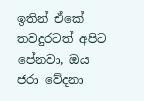ඉතින් ඒකේ තවදුරටත් අපිට පේනවා, ඔය ජරා වේදනා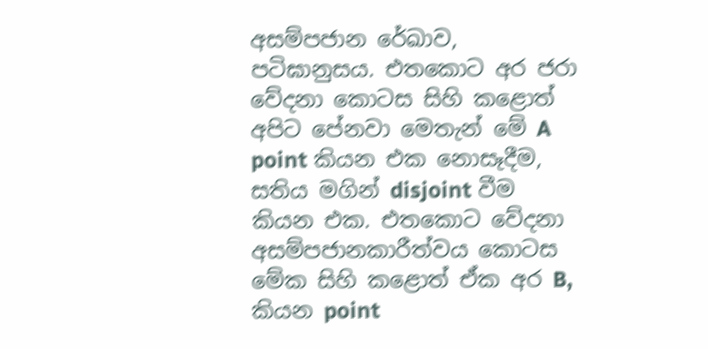අසම්පජාන රේඛාව, පටිඝානුසය. එතකොට අර ජරා වේදනා කොටස සිහි කළොත් අපිට පේනවා මෙතැන් මේ A point කියන එක නොසෑදීම, සතිය මගින් disjoint වීම කියන එක. එතකොට වේදනා අසම්පජානකාරීත්වය කොටස මේක සිහි කළොත් ඒක අර B, කියන point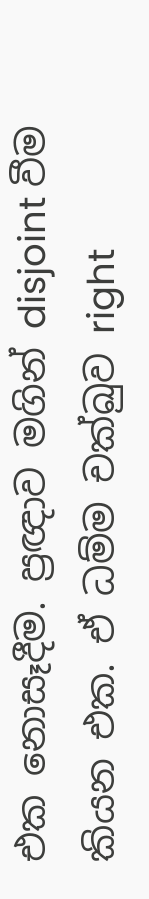එක නොසෑදීම. ප්‍රඥාව මගින් disjoint වීම කියන එක. ඒ ධම්ම චක්ඛුව right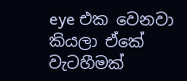eye එක වෙනවා කියලා ඒකේ වැටහීමක්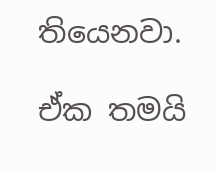තියෙනවා.

ඒක තමයි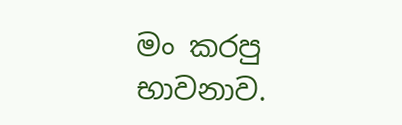මං කරපු භාවනාව.